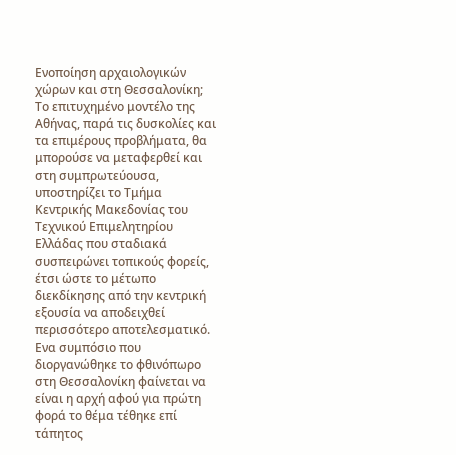Ενοποίηση αρχαιολογικών χώρων και στη Θεσσαλονίκη; Το επιτυχημένο μοντέλο της Αθήνας, παρά τις δυσκολίες και τα επιμέρους προβλήματα, θα μπορούσε να μεταφερθεί και στη συμπρωτεύουσα, υποστηρίζει το Τμήμα Κεντρικής Μακεδονίας του Τεχνικού Επιμελητηρίου Ελλάδας που σταδιακά συσπειρώνει τοπικούς φορείς, έτσι ώστε το μέτωπο διεκδίκησης από την κεντρική εξουσία να αποδειχθεί περισσότερο αποτελεσματικό. Ενα συμπόσιο που διοργανώθηκε το φθινόπωρο στη Θεσσαλονίκη φαίνεται να είναι η αρχή αφού για πρώτη φορά το θέμα τέθηκε επί τάπητος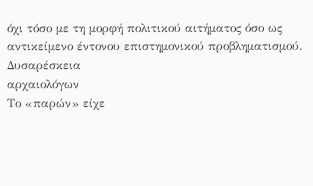όχι τόσο με τη μορφή πολιτικού αιτήματος όσο ως αντικείμενο έντονου επιστημονικού προβληματισμού.
Δυσαρέσκεια
αρχαιολόγων
Το «παρών» είχε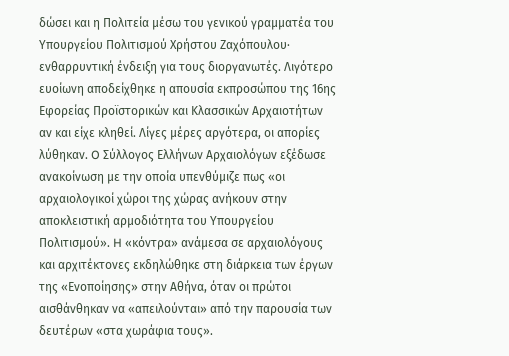δώσει και η Πολιτεία μέσω του γενικού γραμματέα του Υπουργείου Πολιτισμού Χρήστου Ζαχόπουλου· ενθαρρυντική ένδειξη για τους διοργανωτές. Λιγότερο ευοίωνη αποδείχθηκε η απουσία εκπροσώπου της 16ης Εφορείας Προϊστορικών και Κλασσικών Αρχαιοτήτων αν και είχε κληθεί. Λίγες μέρες αργότερα, οι απορίες λύθηκαν. O Σύλλογος Ελλήνων Αρχαιολόγων εξέδωσε ανακοίνωση με την οποία υπενθύμιζε πως «οι αρχαιολογικοί χώροι της χώρας ανήκουν στην αποκλειστική αρμοδιότητα του Υπουργείου Πολιτισμού». H «κόντρα» ανάμεσα σε αρχαιολόγους και αρχιτέκτονες εκδηλώθηκε στη διάρκεια των έργων της «Ενοποίησης» στην Αθήνα, όταν οι πρώτοι αισθάνθηκαν να «απειλούνται» από την παρουσία των δευτέρων «στα χωράφια τους».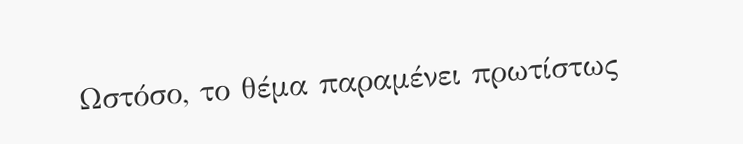Ωστόσο, το θέμα παραμένει πρωτίστως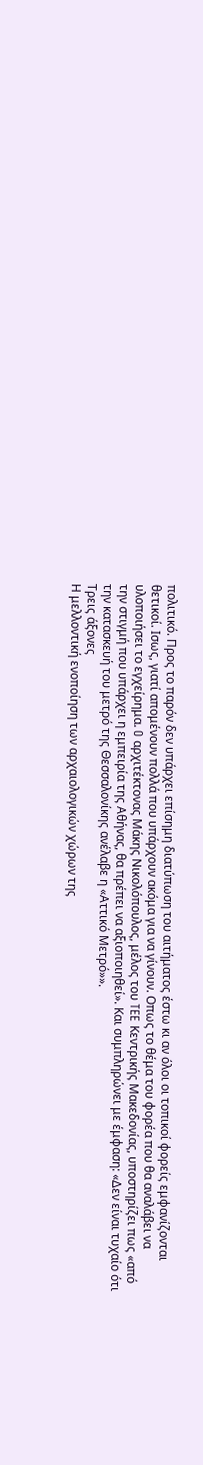πολιτικό. Προς το παρόν δεν υπάρχει επίσημη διατύπωση του αιτήματος έστω κι αν όλοι οι τοπικοί φορείς εμφανίζονται θετικοί. Ισως, γιατί απομένουν πολλά που υπάρχουν ακόμα για να γίνουν. Οπως το θέμα του φορέα που θα αναλάβει να υλοποιήσει το εγχείρημα. O αρχιτέκτονας Μάκης Νικολόπουλος, μέλος του TEE Κεντρικής Μακεδονίας, υποστηρίζει πως «από την στιγμή που υπάρχει η εμπειρία της Αθήνας, θα πρέπει να αξιοποιηθεί». Και συμπληρώνει με έμφαση: «Δεν είναι τυχαίο ότι την κατασκευή του μετρό της Θεσσαλονίκης ανέλαβε η «Αττικό Μετρό»».
Τρεις άξονες
Η μελλοντική ενοποίηση των αρχαιολογικών χώρων της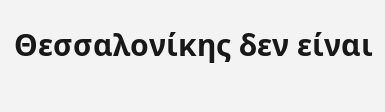Θεσσαλονίκης δεν είναι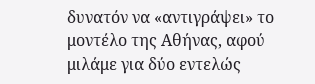δυνατόν να «αντιγράψει» το μοντέλο της Αθήνας, αφού μιλάμε για δύο εντελώς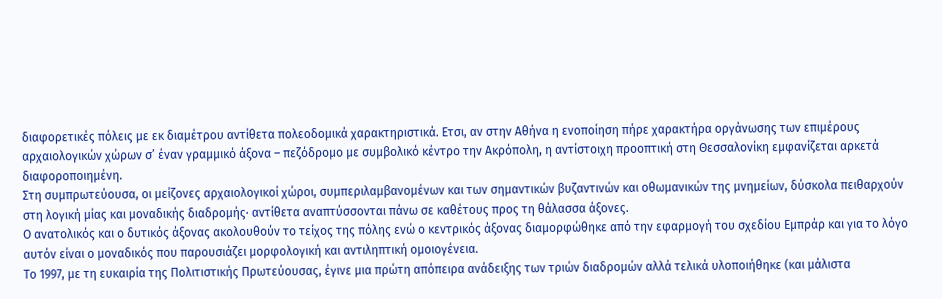διαφορετικές πόλεις με εκ διαμέτρου αντίθετα πολεοδομικά χαρακτηριστικά. Ετσι, αν στην Αθήνα η ενοποίηση πήρε χαρακτήρα οργάνωσης των επιμέρους αρχαιολογικών χώρων σ’ έναν γραμμικό άξονα – πεζόδρομο με συμβολικό κέντρο την Ακρόπολη, η αντίστοιχη προοπτική στη Θεσσαλονίκη εμφανίζεται αρκετά διαφοροποιημένη.
Στη συμπρωτεύουσα, οι μείζονες αρχαιολογικοί χώροι, συμπεριλαμβανομένων και των σημαντικών βυζαντινών και οθωμανικών της μνημείων, δύσκολα πειθαρχούν στη λογική μίας και μοναδικής διαδρομής· αντίθετα αναπτύσσονται πάνω σε καθέτους προς τη θάλασσα άξονες.
Ο ανατολικός και ο δυτικός άξονας ακολουθούν το τείχος της πόλης ενώ ο κεντρικός άξονας διαμορφώθηκε από την εφαρμογή του σχεδίου Εμπράρ και για το λόγο αυτόν είναι ο μοναδικός που παρουσιάζει μορφολογική και αντιληπτική ομοιογένεια.
Το 1997, με τη ευκαιρία της Πολιτιστικής Πρωτεύουσας, έγινε μια πρώτη απόπειρα ανάδειξης των τριών διαδρομών αλλά τελικά υλοποιήθηκε (και μάλιστα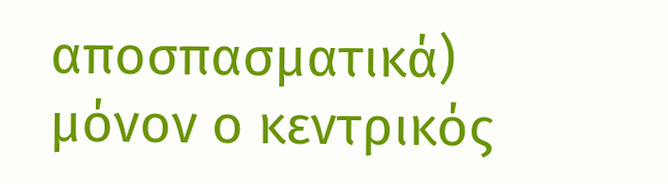αποσπασματικά) μόνον ο κεντρικός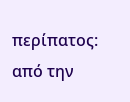περίπατος: από την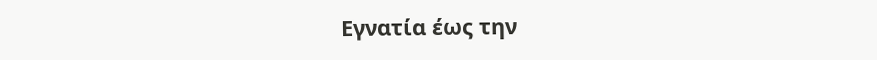Εγνατία έως την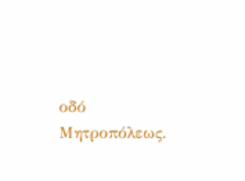οδό Μητροπόλεως.